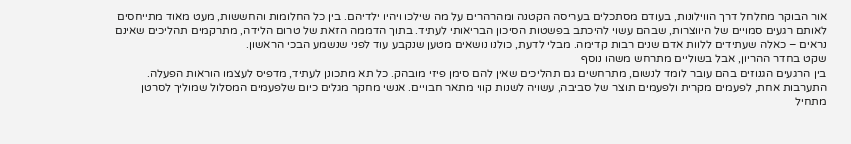אור הבוקר מחלחל דרך הווילונות, בעודם מסתכלים בעריסה הקטנה ומהרהרים על מה שילכו ויהיו ילדיהם. בין כל החלומות והחששות, מעט מאוד מתייחסים לאותם רגעים סמויים של היווצרות, שבהם עשוי להיכתב בפשטות הסיכון הבריאותי לעתיד. בתוך הדממה הזאת של טרום הלידה, מתרקמים תהליכים שאינם נראים – כאלה שעתידים ללוות אדם שנים רבות קדימה. מבלי לדעת, כולנו נושאים מטען שנקבע עוד לפני שנשמע הבכי הראשון.
שקט בחדר ההריון, אבל בשוליים מתרחש משהו נוסף
בין הרגעים הגנוזים בהם עובר לומד לנשום, מתרחשים גם תהליכים שאין להם סימן פיזי מובהק. כל תא מתכונן לעתיד, מדפיס לעצמו הוראות הפעלה. התערבות אחת, לפעמים מקרית ולפעמים תוצר של סביבה, עשויה לשנות קווי מתאר חבויים. אנשי מחקר מגלים כיום שלפעמים המסלול שמוליך לסרטן מתחיל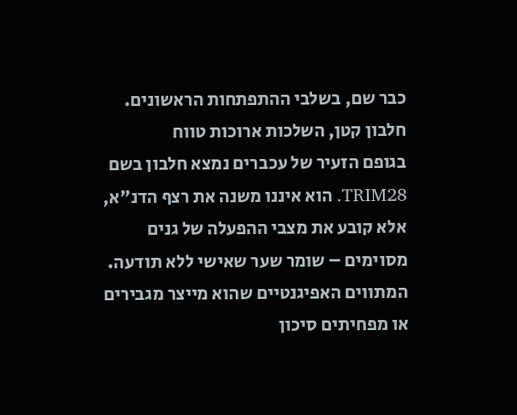כבר שם, בשלבי ההתפתחות הראשונים.
חלבון קטן, השלכות ארוכות טווח
בגופם הזעיר של עכברים נמצא חלבון בשם TRIM28. הוא איננו משנה את רצף הדנ"א, אלא קובע את מצבי ההפעלה של גנים מסוימים – שומר שער שאישי ללא תודעה. המתווים האפיגנטיים שהוא מייצר מגבירים או מפחיתים סיכון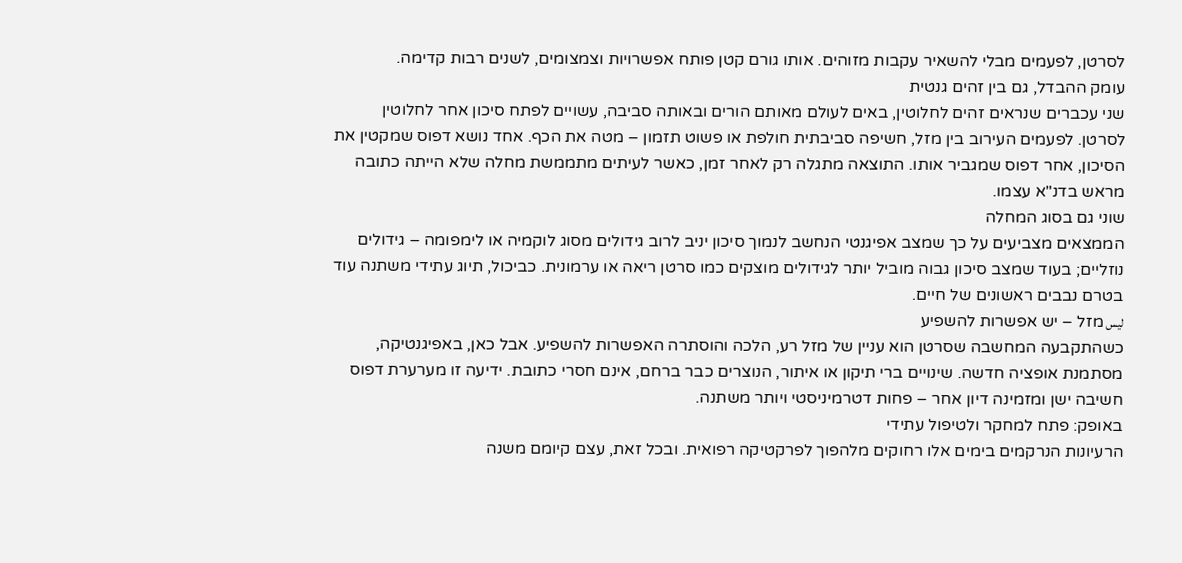לסרטן, לפעמים מבלי להשאיר עקבות מזוהים. אותו גורם קטן פותח אפשרויות וצמצומים, לשנים רבות קדימה.
עומק ההבדל, גם בין זהים גנטית
שני עכברים שנראים זהים לחלוטין, באים לעולם מאותם הורים ובאותה סביבה, עשויים לפתח סיכון אחר לחלוטין לסרטן. לפעמים העירוב בין מזל, חשיפה סביבתית חולפת או פשוט תזמון – מטה את הכף. אחד נושא דפוס שמקטין את הסיכון, אחר דפוס שמגביר אותו. התוצאה מתגלה רק לאחר זמן, כאשר לעיתים מתממשת מחלה שלא הייתה כתובה מראש בדנ"א עצמו.
שוני גם בסוג המחלה
הממצאים מצביעים על כך שמצב אפיגנטי הנחשב לנמוך סיכון יניב לרוב גידולים מסוג לוקמיה או לימפומה – גידולים נוזליים; בעוד שמצב סיכון גבוה מוביל יותר לגידולים מוצקים כמו סרטן ריאה או ערמונית. כביכול, תיוג עתידי משתנה עוד בטרם נבבים ראשונים של חיים.
ليس מזל – יש אפשרות להשפיע
כשהתקבעה המחשבה שסרטן הוא עניין של מזל רע, הלכה והוסתרה האפשרות להשפיע. אבל כאן, באפיגנטיקה, מסתמנת אופציה חדשה. שינויים ברי תיקון או איתור, הנוצרים כבר ברחם, אינם חסרי כתובת. ידיעה זו מערערת דפוס חשיבה ישן ומזמינה דיון אחר – פחות דטרמיניסטי ויותר משתנה.
באופק: פתח למחקר ולטיפול עתידי
הרעיונות הנרקמים בימים אלו רחוקים מלהפוך לפרקטיקה רפואית. ובכל זאת, עצם קיומם משנה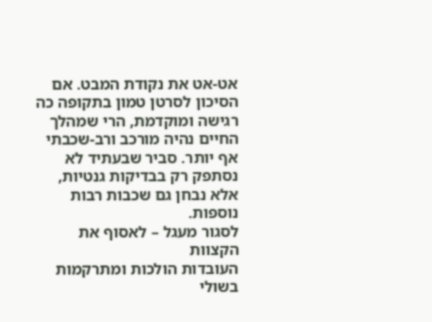אט-אט את נקודת המבט. אם הסיכון לסרטן טמון בתקופה כה רגישה ומוקדמת, הרי שמהלך החיים נהיה מורכב ורב-שכבתי אף יותר. סביר שבעתיד לא נסתפק רק בבדיקות גנטיות, אלא נבחן גם שכבות רבות נוספות.
לסגור מעגל – לאסוף את הקצוות
העובדות הולכות ומתרקמות בשולי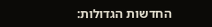החדשות הגדולות: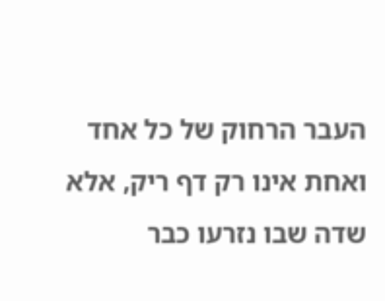העבר הרחוק של כל אחד ואחת אינו רק דף ריק, אלא שדה שבו נזרעו כבר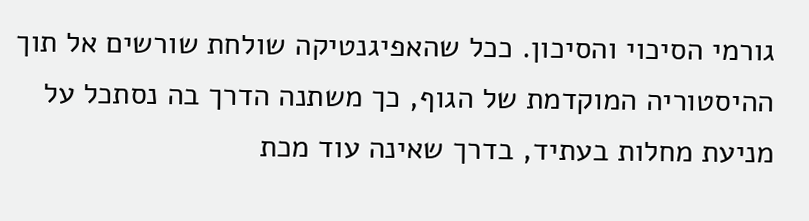גורמי הסיכוי והסיכון. ככל שהאפיגנטיקה שולחת שורשים אל תוך ההיסטוריה המוקדמת של הגוף, כך משתנה הדרך בה נסתכל על מניעת מחלות בעתיד, בדרך שאינה עוד מכת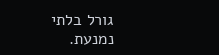גורל בלתי נמנעת.